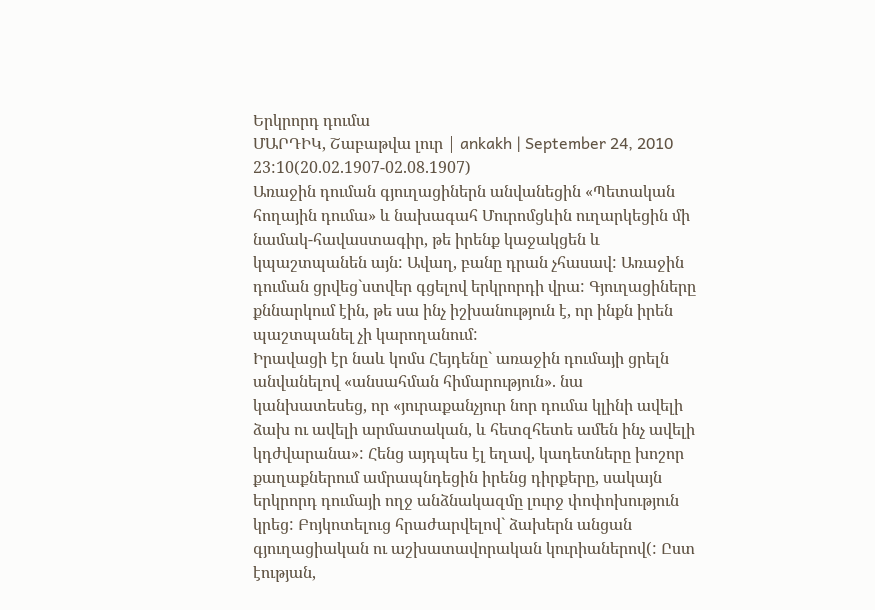Երկրորդ դումա
ՄԱՐԴԻԿ, Շաբաթվա լուր | ankakh | September 24, 2010 23:10(20.02.1907-02.08.1907)
Առաջին դուման գյուղացիներն անվանեցին «Պետական հողային դումա» և նախագահ Մուրոմցևին ուղարկեցին մի նամակ-հավաստագիր, թե իրենք կաջակցեն և կպաշտպանեն այն: Ավաղ, բանը դրան չհասավ: Առաջին դուման ցրվեց`ստվեր գցելով երկրորդի վրա: Գյուղացիները քննարկում էին, թե սա ինչ իշխանություն է, որ ինքն իրեն պաշտպանել չի կարողանում:
Իրավացի էր նաև կոմս Հեյդենը` առաջին դումայի ցրելն անվանելով «անսահման հիմարություն». նա կանխատեսեց, որ «յուրաքանչյուր նոր դումա կլինի ավելի ձախ ու ավելի արմատական, և հետզհետե ամեն ինչ ավելի կդժվարանա»: Հենց այդպես էլ եղավ, կադետները խոշոր քաղաքներում ամրապնդեցին իրենց դիրքերը, սակայն երկրորդ դումայի ողջ անձնակազմը լուրջ փոփոխություն կրեց: Բոյկոտելուց հրաժարվելով` ձախերն անցան գյուղացիական ու աշխատավորական կուրիաներով(: Ըստ էության,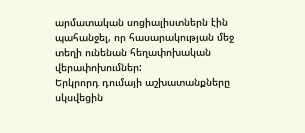արմատական սոցիալիստներն էին պահանջել, որ հասարակության մեջ տեղի ունենան հեղափոխական վերափոխումներ:
Երկրորդ դումայի աշխատանքները սկսվեցին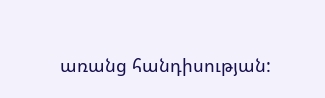առանց հանդիսության: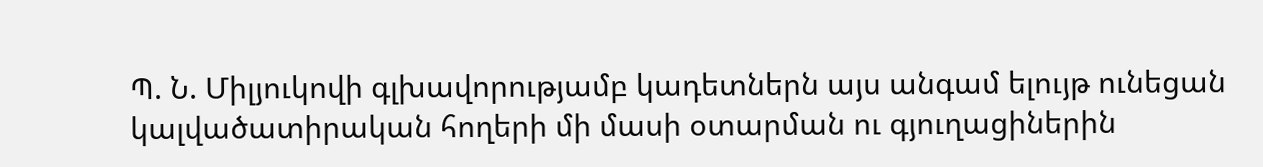Պ. Ն. Միլյուկովի գլխավորությամբ կադետներն այս անգամ ելույթ ունեցան կալվածատիրական հողերի մի մասի օտարման ու գյուղացիներին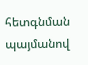հետգնման պայմանով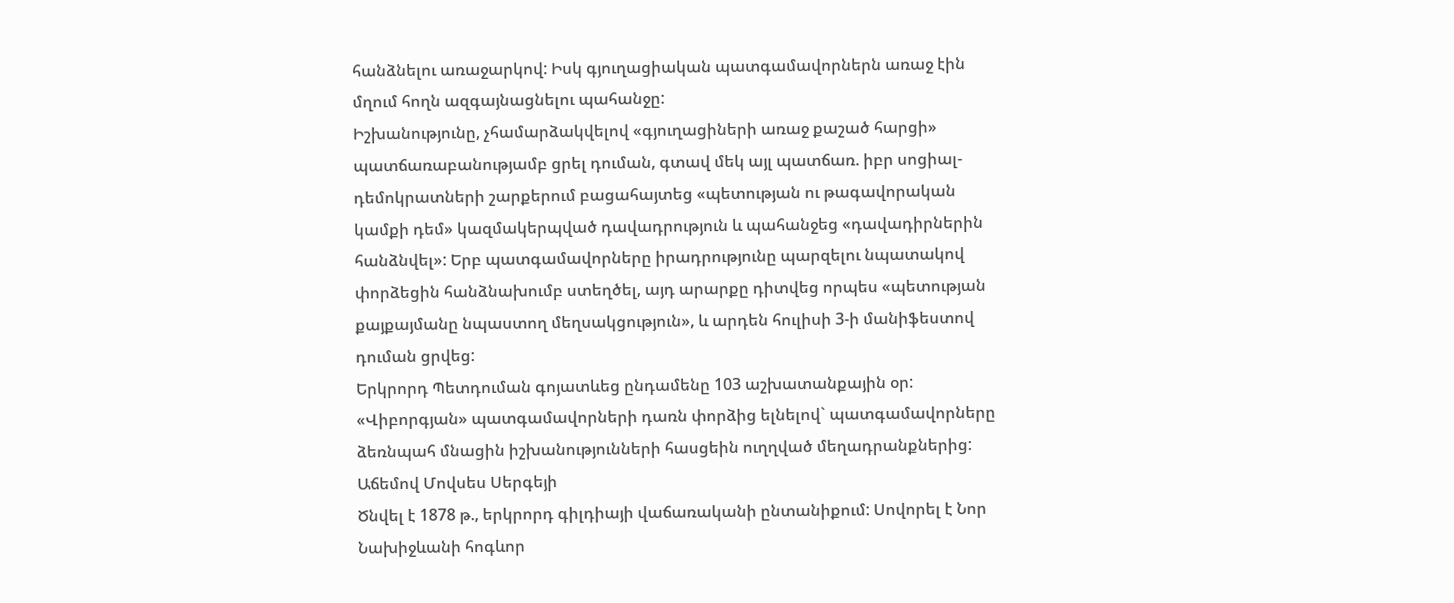հանձնելու առաջարկով: Իսկ գյուղացիական պատգամավորներն առաջ էին մղում հողն ազգայնացնելու պահանջը:
Իշխանությունը, չհամարձակվելով «գյուղացիների առաջ քաշած հարցի» պատճառաբանությամբ ցրել դուման, գտավ մեկ այլ պատճառ. իբր սոցիալ-դեմոկրատների շարքերում բացահայտեց «պետության ու թագավորական կամքի դեմ» կազմակերպված դավադրություն և պահանջեց «դավադիրներին հանձնվել»: Երբ պատգամավորները իրադրությունը պարզելու նպատակով փորձեցին հանձնախումբ ստեղծել, այդ արարքը դիտվեց որպես «պետության քայքայմանը նպաստող մեղսակցություն», և արդեն հուլիսի 3-ի մանիֆեստով դուման ցրվեց:
Երկրորդ Պետդուման գոյատևեց ընդամենը 103 աշխատանքային օր:
«Վիբորգյան» պատգամավորների դառն փորձից ելնելով` պատգամավորները ձեռնպահ մնացին իշխանությունների հասցեին ուղղված մեղադրանքներից:
Աճեմով Մովսես Սերգեյի
Ծնվել է 1878 թ., երկրորդ գիլդիայի վաճառականի ընտանիքում: Սովորել է Նոր Նախիջևանի հոգևոր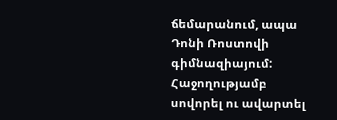ճեմարանում, ապա Դոնի Ռոստովի գիմնազիայում: Հաջողությամբ սովորել ու ավարտել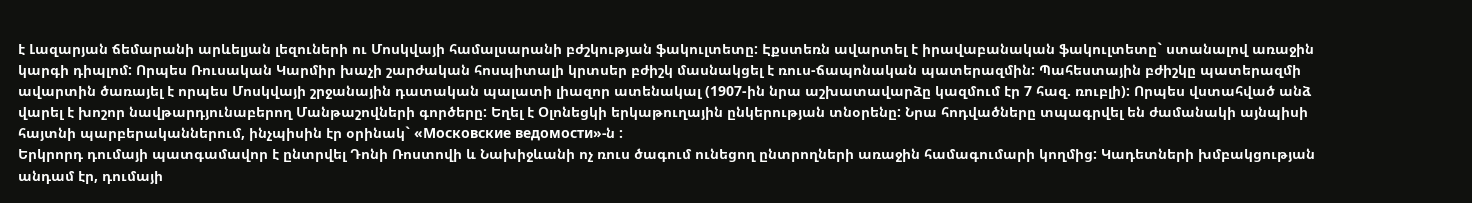է Լազարյան ճեմարանի արևելյան լեզուների ու Մոսկվայի համալսարանի բժշկության ֆակուլտետը: Էքստեռն ավարտել է իրավաբանական ֆակուլտետը` ստանալով առաջին կարգի դիպլոմ: Որպես Ռուսական Կարմիր խաչի շարժական հոսպիտալի կրտսեր բժիշկ մասնակցել է ռուս-ճապոնական պատերազմին: Պահեստային բժիշկը պատերազմի ավարտին ծառայել է որպես Մոսկվայի շրջանային դատական պալատի լիազոր ատենակալ (1907-ին նրա աշխատավարձը կազմում էր 7 հազ. ռուբլի): Որպես վստահված անձ վարել է խոշոր նավթարդյունաբերող Մանթաշովների գործերը: Եղել է Օլոնեցկի երկաթուղային ընկերության տնօրենը: Նրա հոդվածները տպագրվել են ժամանակի այնպիսի հայտնի պարբերականներում, ինչպիսին էր օրինակ` «Московские ведомости»-ն :
Երկրորդ դումայի պատգամավոր է ընտրվել Դոնի Ռոստովի և Նախիջևանի ոչ ռուս ծագում ունեցող ընտրողների առաջին համագումարի կողմից: Կադետների խմբակցության անդամ էր, դումայի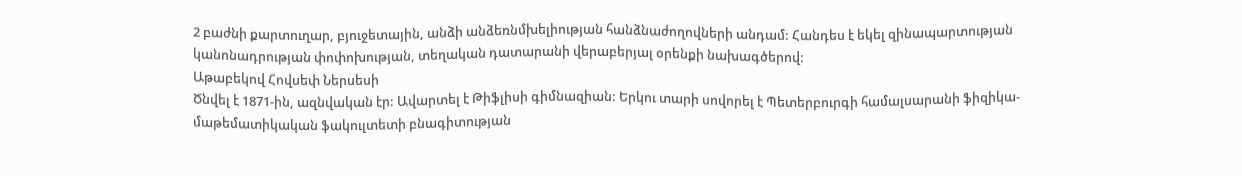2 բաժնի քարտուղար, բյուջետային, անձի անձեռնմխելիության հանձնաժողովների անդամ: Հանդես է եկել զինապարտության կանոնադրության փոփոխության, տեղական դատարանի վերաբերյալ օրենքի նախագծերով:
Աթաբեկով Հովսեփ Ներսեսի
Ծնվել է 1871-ին, ազնվական էր: Ավարտել է Թիֆլիսի գիմնազիան: Երկու տարի սովորել է Պետերբուրգի համալսարանի ֆիզիկա-մաթեմատիկական ֆակուլտետի բնագիտության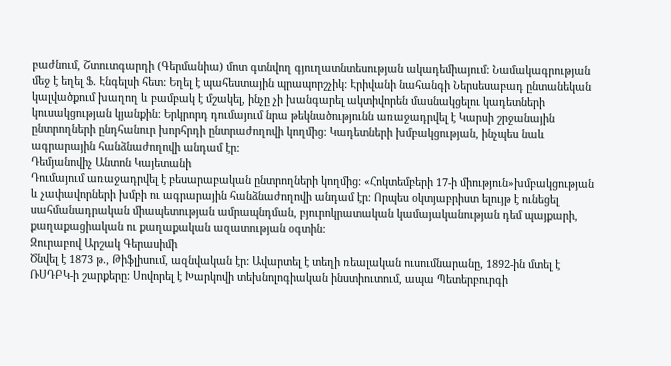բաժնում, Շտուտգարդի (Գերմանիա) մոտ գտնվող գյուղատնտեսության ակադեմիայում: Նամակագրության մեջ է եղել Ֆ. Էնգելսի հետ: Եղել է պահեստային պրապորշչիկ: Էրիվանի նահանգի Ներսեսաբադ ընտանեկան կալվածքում խաղող և բամբակ է մշակել, ինչը չի խանգարել ակտիվորեն մասնակցելու կադետների կուսակցության կյանքին: Երկրորդ դումայում նրա թեկնածությունն առաջադրվել է Կարսի շրջանային ընտրողների ընդհանուր խորհրդի ընտրաժողովի կողմից: Կադետների խմբակցության, ինչպես նաև ագրարային հանձնաժողովի անդամ էր:
Դեմյանովիչ Անտոն Կայետանի
Դումայում առաջադրվել է բեսարաբական ընտրողների կողմից: «Հոկտեմբերի 17-ի միություն»խմբակցության և չափավորների խմբի ու ագրարային հանձնաժողովի անդամ էր: Որպես օկտյաբրիստ ելույթ է ունեցել սահմանադրական միապետության ամրապնդման, բյուրոկրատական կամայականության դեմ պայքարի, քաղաքացիական ու քաղաքական ազատության օգտին:
Զուրաբով Արշակ Գերասիմի
Ծնվել է 1873 թ., Թիֆլիսում, ազնվական էր: Ավարտել է տեղի ռեալական ուսումնարանը, 1892-ին մտել է ՌՍԴԲԿ-ի շարքերը: Սովորել է Խարկովի տեխնոլոգիական ինստիուտում, ապա Պետերբուրգի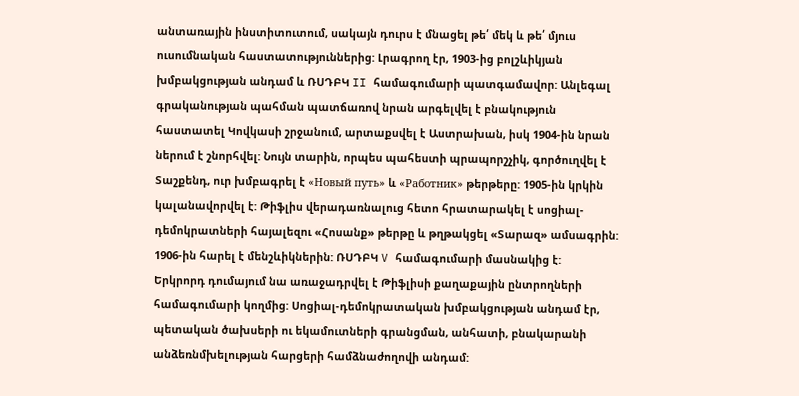անտառային ինստիտուտում, սակայն դուրս է մնացել թե՛ մեկ և թե՛ մյուս ուսումնական հաստատություններից: Լրագրող էր, 1903-ից բոլշևիկյան խմբակցության անդամ և ՌՍԴԲԿ II համագումարի պատգամավոր: Անլեգալ գրականության պահման պատճառով նրան արգելվել է բնակություն հաստատել Կովկասի շրջանում, արտաքսվել է Աստրախան, իսկ 1904-ին նրան ներում է շնորհվել: Նույն տարին, որպես պահեստի պրապորշչիկ, գործուղվել է Տաշքենդ, ուր խմբագրել է «Новый путь» և «Работник» թերթերը: 1905-ին կրկին կալանավորվել է: Թիֆլիս վերադառնալուց հետո հրատարակել է սոցիալ-դեմոկրատների հայալեզու «Հոսանք» թերթը և թղթակցել «Տարազ» ամսագրին: 1906-ին հարել է մենշևիկներին: ՌՍԴԲԿ V համագումարի մասնակից է:
Երկրորդ դումայում նա առաջադրվել է Թիֆլիսի քաղաքային ընտրողների համագումարի կողմից: Սոցիալ-դեմոկրատական խմբակցության անդամ էր, պետական ծախսերի ու եկամուտների գրանցման, անհատի, բնակարանի անձեռնմխելության հարցերի համձնաժողովի անդամ: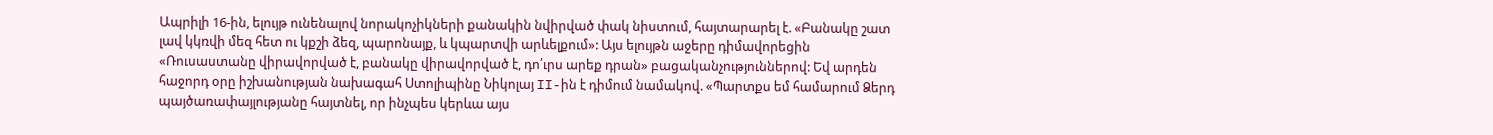Ապրիլի 16-ին, ելույթ ունենալով նորակոչիկների քանակին նվիրված փակ նիստում, հայտարարել է. «Բանակը շատ լավ կկռվի մեզ հետ ու կքշի ձեզ, պարոնայք, և կպարտվի արևելքում»: Այս ելույթն աջերը դիմավորեցին «Ռուսաստանը վիրավորված է, բանակը վիրավորված է, դո՛ւրս արեք դրան» բացականչություններով: Եվ արդեն հաջորդ օրը իշխանության նախագահ Ստոլիպինը Նիկոլայ II-ին է դիմում նամակով. «Պարտքս եմ համարում Ձերդ պայծառափայլությանը հայտնել, որ ինչպես կերևա այս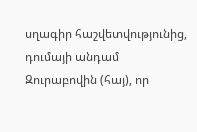սղագիր հաշվետվությունից, դումայի անդամ Զուրաբովին (հայ), որ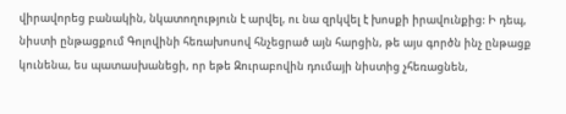վիրավորեց բանակին, նկատողություն է արվել, ու նա զրկվել է խոսքի իրավունքից: Ի դեպ, նիստի ընթացքում Գոլովինի հեռախոսով հնչեցրած այն հարցին, թե այս գործն ինչ ընթացք կունենա, ես պատասխանեցի, որ եթե Զուրաբովին դումայի նիստից չհեռացնեն,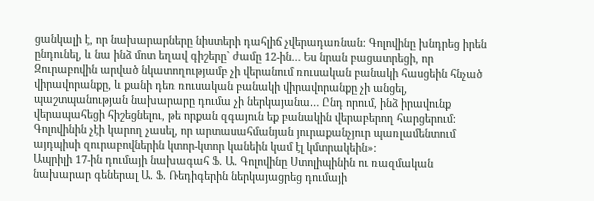ցանկալի է, որ նախարարները նիստերի դահլիճ չվերադառնան: Գոլովինը խնդրեց իրեն ընդունել, և նա ինձ մոտ եղավ գիշերը` ժամը 12-ին… Ես նրան բացատրեցի, որ Զուրաբովին արված նկատողությամբ չի վերանում ռուսական բանակի հասցեին հնչած վիրավորանքը, և քանի դեռ ռուսական բանակի վիրավորանքը չի անցել, պաշտպանության նախարարը դումա չի ներկայանա… Ընդ որում, ինձ իրավունք վերապահեցի հիշեցնելու, թե որքան զգայուն եք բանակին վերաբերող հարցերում: Գոլովինին չէի կարող չասել, որ արտասահմանյան յուրաքանչյուր պառլամենտում այդպիսի զուրաբովներին կտոր-կտոր կանեին կամ էլ կմտրակեին»:
Ապրիլի 17-ին դումայի նախագահ Ֆ. Ա. Գոլովինը Ստոլիպինին ու ռազմական նախարար գեներալ Ա. Ֆ. Ռեդիգերին ներկայացրեց դումայի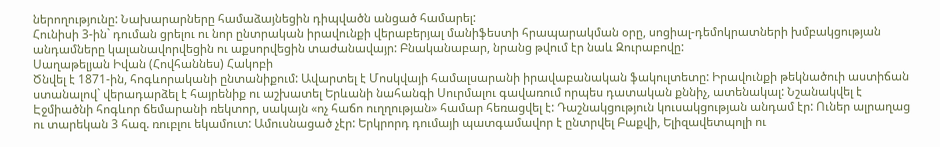ներողությունը: Նախարարները համաձայնեցին դիպվածն անցած համարել:
Հունիսի 3-ին` դուման ցրելու ու նոր ընտրական իրավունքի վերաբերյալ մանիֆեստի հրապարակման օրը, սոցիալ-դեմոկրատների խմբակցության անդամները կալանավորվեցին ու աքսորվեցին տաժանավայր: Բնականաբար, նրանց թվում էր նաև Զուրաբովը:
Սաղաթելյան Իվան (Հովհաննես) Հակոբի
Ծնվել է 1871-ին, հոգևորականի ընտանիքում: Ավարտել է Մոսկվայի համալսարանի իրավաբանական ֆակուլտետը: Իրավունքի թեկնածուի աստիճան ստանալով` վերադարձել է հայրենիք ու աշխատել Երևանի նահանգի Սուրմալու գավառում որպես դատական քննիչ, ատենակալ: Նշանակվել է Էջմիածնի հոգևոր ճեմարանի ռեկտոր, սակայն «ոչ հաճո ուղղության» համար հեռացվել է: Դաշնակցություն կուսակցության անդամ էր: Ուներ ալրաղաց ու տարեկան 3 հազ. ռուբլու եկամուտ: Ամուսնացած չէր: Երկրորդ դումայի պատգամավոր է ընտրվել Բաքվի, Ելիզավետպոլի ու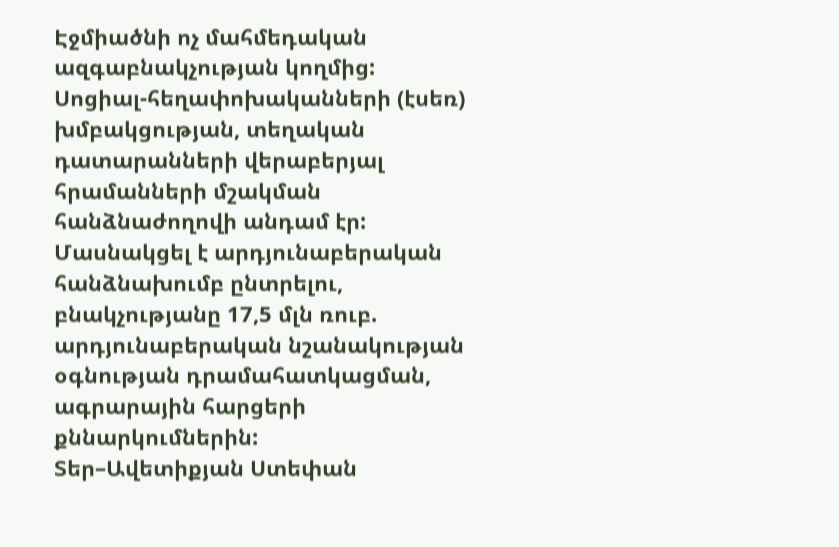Էջմիածնի ոչ մահմեդական ազգաբնակչության կողմից: Սոցիալ-հեղափոխականների (էսեռ) խմբակցության, տեղական դատարանների վերաբերյալ հրամանների մշակման հանձնաժողովի անդամ էր: Մասնակցել է արդյունաբերական հանձնախումբ ընտրելու, բնակչությանը 17,5 մլն ռուբ. արդյունաբերական նշանակության օգնության դրամահատկացման, ագրարային հարցերի քննարկումներին:
Տեր–Ավետիքյան Ստեփան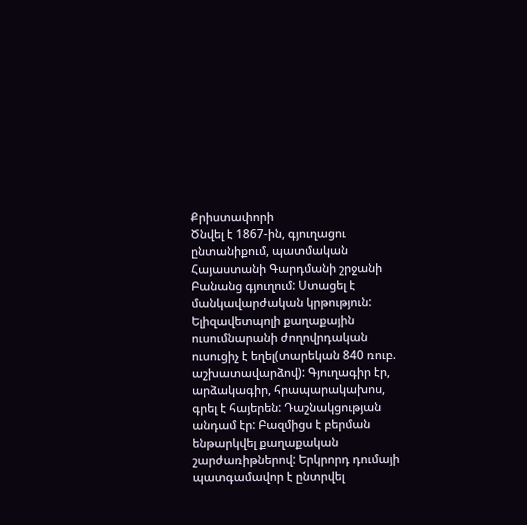Քրիստափորի
Ծնվել է 1867-ին, գյուղացու ընտանիքում, պատմական Հայաստանի Գարդմանի շրջանի Բանանց գյուղում: Ստացել է մանկավարժական կրթություն: Ելիզավետպոլի քաղաքային ուսումնարանի ժողովրդական ուսուցիչ է եղել(տարեկան 840 ռուբ. աշխատավարձով): Գյուղագիր էր, արձակագիր, հրապարակախոս, գրել է հայերեն: Դաշնակցության անդամ էր: Բազմիցս է բերման ենթարկվել քաղաքական շարժառիթներով: Երկրորդ դումայի պատգամավոր է ընտրվել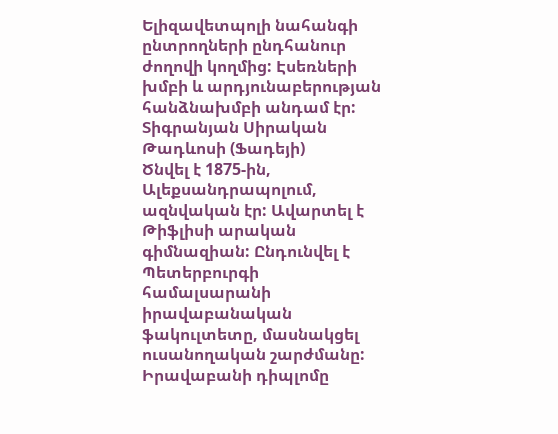Ելիզավետպոլի նահանգի ընտրողների ընդհանուր ժողովի կողմից: Էսեռների խմբի և արդյունաբերության հանձնախմբի անդամ էր:
Տիգրանյան Սիրական Թադևոսի (Ֆադեյի)
Ծնվել է 1875-ին, Ալեքսանդրապոլում, ազնվական էր: Ավարտել է Թիֆլիսի արական գիմնազիան: Ընդունվել է Պետերբուրգի համալսարանի իրավաբանական ֆակուլտետը, մասնակցել ուսանողական շարժմանը: Իրավաբանի դիպլոմը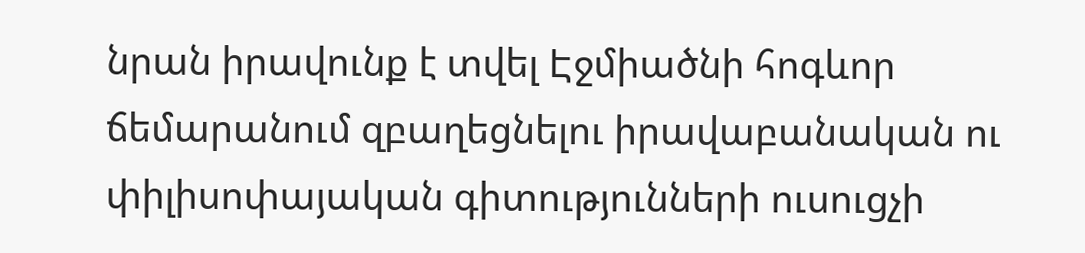նրան իրավունք է տվել Էջմիածնի հոգևոր ճեմարանում զբաղեցնելու իրավաբանական ու փիլիսոփայական գիտությունների ուսուցչի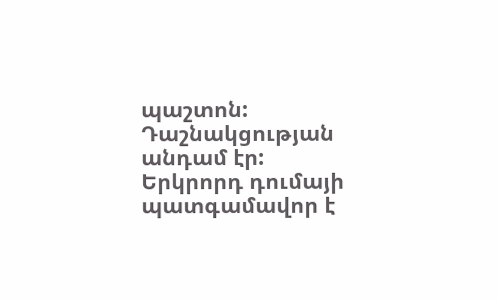պաշտոն: Դաշնակցության անդամ էր:
Երկրորդ դումայի պատգամավոր է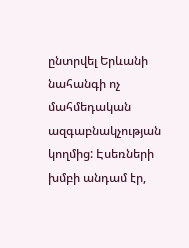ընտրվել Երևանի նահանգի ոչ մահմեդական ազգաբնակչության կողմից: Էսեռների խմբի անդամ էր,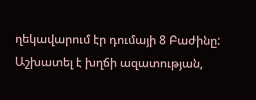ղեկավարում էր դումայի 8 Բաժինը: Աշխատել է խղճի ազատության,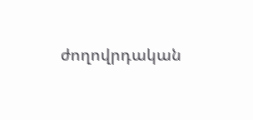ժողովրդական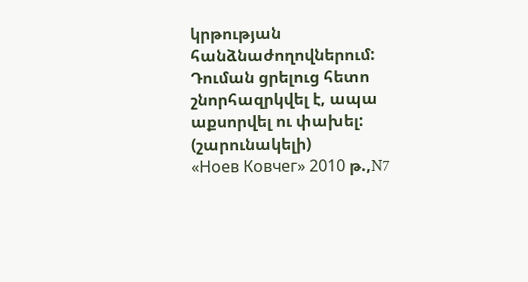կրթության հանձնաժողովներում: Դուման ցրելուց հետո շնորհազրկվել է, ապա աքսորվել ու փախել:
(շարունակելի)
«Ноев Ковчег» 2010 թ.,N7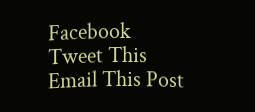Facebook
Tweet This
Email This Post